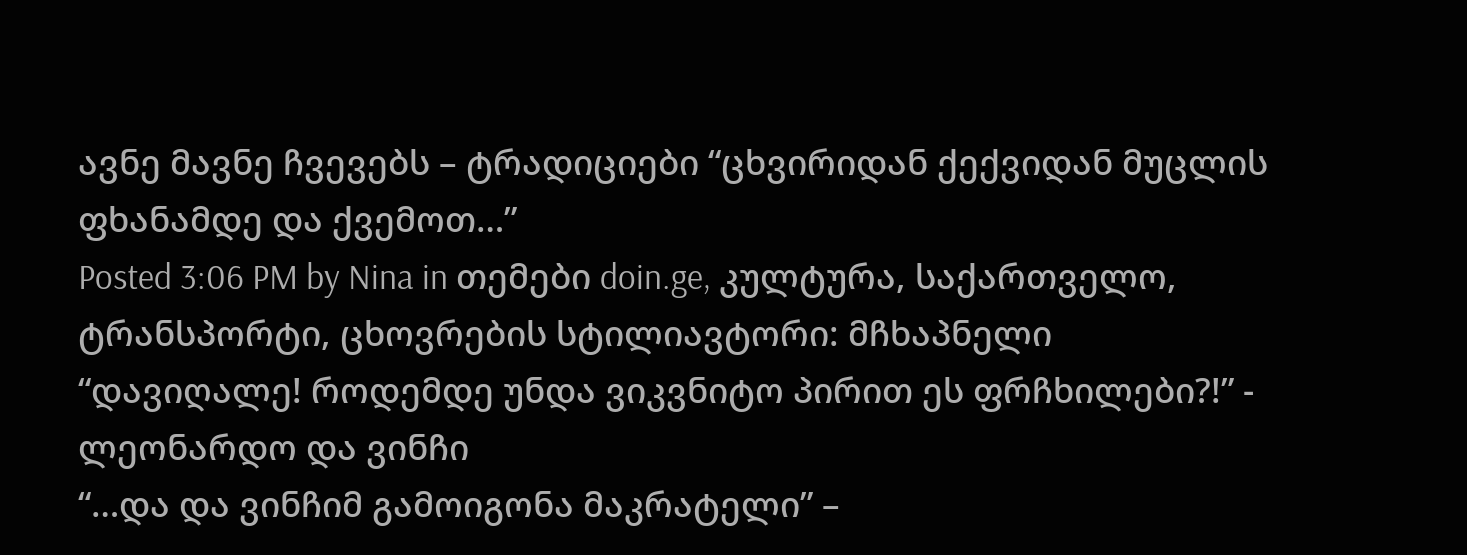ავნე მავნე ჩვევებს – ტრადიციები “ცხვირიდან ქექვიდან მუცლის ფხანამდე და ქვემოთ…”
Posted 3:06 PM by Nina in თემები doin.ge, კულტურა, საქართველო, ტრანსპორტი, ცხოვრების სტილიავტორი: მჩხაპნელი
“დავიღალე! როდემდე უნდა ვიკვნიტო პირით ეს ფრჩხილები?!” - ლეონარდო და ვინჩი
“…და და ვინჩიმ გამოიგონა მაკრატელი” –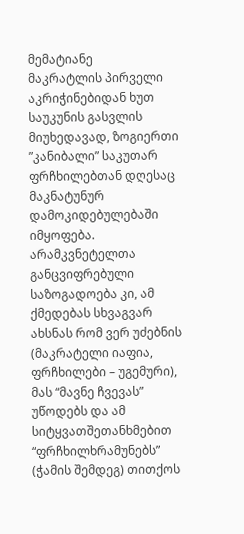მემატიანე
მაკრატლის პირველი აკრიჭინებიდან ხუთ საუკუნის გასვლის მიუხედავად, ზოგიერთი ”კანიბალი” საკუთარ ფრჩხილებთან დღესაც მაკნატუნურ დამოკიდებულებაში იმყოფება. არამკვნეტელთა განცვიფრებული საზოგადოება კი, ამ ქმედებას სხვაგვარ ახსნას რომ ვერ უძებნის (მაკრატელი იაფია, ფრჩხილები – უგემური), მას “მავნე ჩვევას” უწოდებს და ამ სიტყვათშეთანხმებით “ფრჩხილხრამუნებს” (ჭამის შემდეგ) თითქოს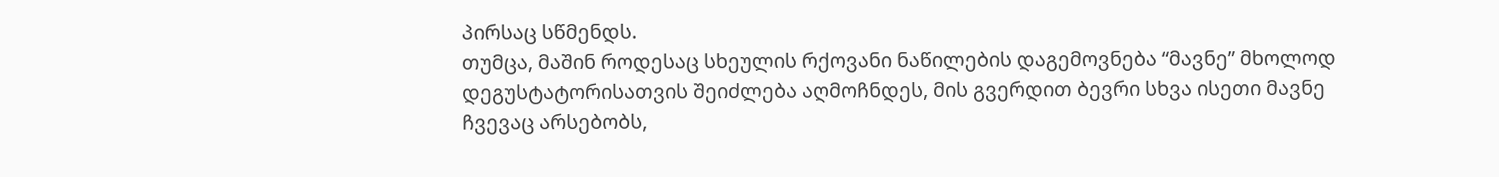პირსაც სწმენდს.
თუმცა, მაშინ როდესაც სხეულის რქოვანი ნაწილების დაგემოვნება “მავნე” მხოლოდ დეგუსტატორისათვის შეიძლება აღმოჩნდეს, მის გვერდით ბევრი სხვა ისეთი მავნე ჩვევაც არსებობს,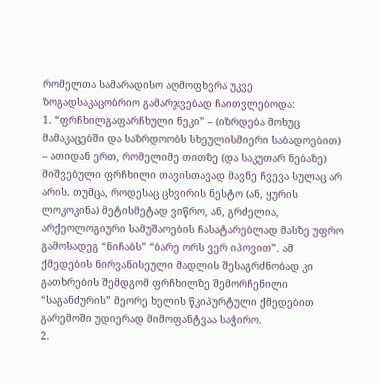რომელთა სამარადისო აღმოფხვრა უკვე ზოგადსაკაცობრიო გამარჯვებად ჩაითვლებოდა:
1. “ფრჩხილგაფარჩხული ნეკი” – (იზრდება მოხუც მამაკაცებში და საზრდოობს სხეულისმიერი საბადოებით) – ათიდან ერთ, რომელიმე თითზე (და საკუთარ ნებაზე) მიშვებული ფრჩხილი თავისთავად მავნე ჩვევა სულაც არ არის. თუმცა, როდესაც ცხვირის ნესტო (ან, ყურის ლოკოკინა) მეტისმეტად ვიწრო, ან, გრძელია, არქეოლოგიური სამუშაოების ჩასატარებლად მასზე უფრო გამოსადეგ “ნიჩაბს” “ბარე ორს ვერ იპოვით”. ამ ქმედების ნირვანისეული მადლის შესაგრძნობად კი გათხრების შემდგომ ფრჩხილზე შემორჩენილი “საგანძურის” მეორე ხელის წკიპურტული ქმედებით გარემოში უდიერად მიმოფანტვაა საჭირო.
2.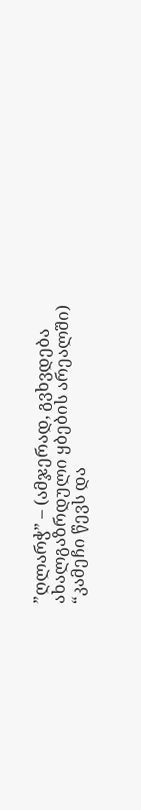”ღლარჭ” – (ამჯერად, გვხვდება ახალგაზრდული ყბების არეალში)
“კამეჩი წევს და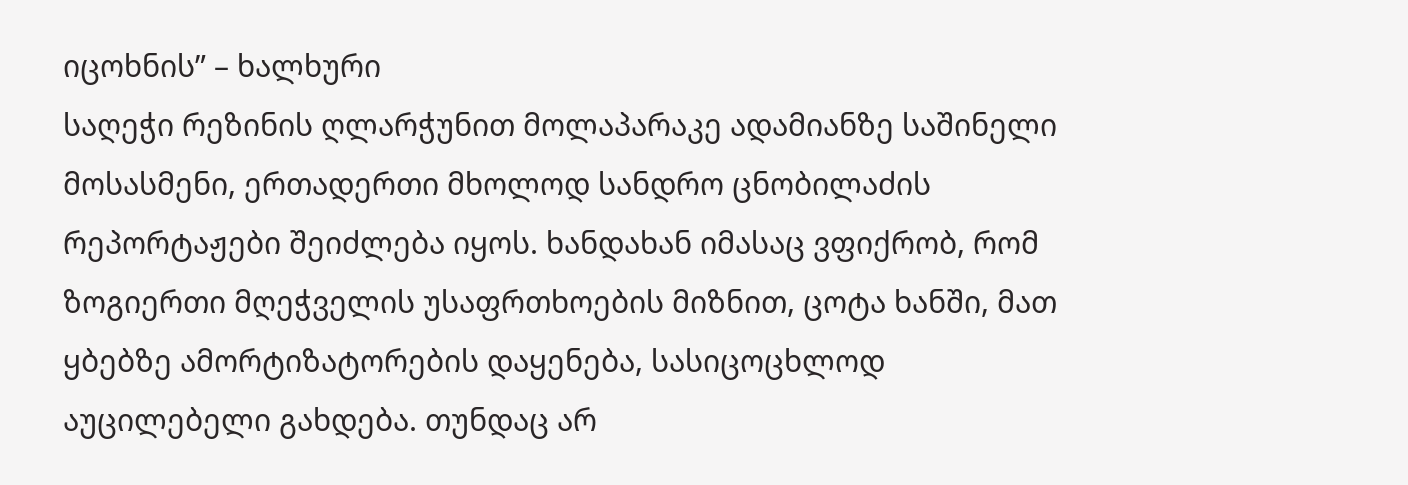იცოხნის” – ხალხური
საღეჭი რეზინის ღლარჭუნით მოლაპარაკე ადამიანზე საშინელი მოსასმენი, ერთადერთი მხოლოდ სანდრო ცნობილაძის რეპორტაჟები შეიძლება იყოს. ხანდახან იმასაც ვფიქრობ, რომ ზოგიერთი მღეჭველის უსაფრთხოების მიზნით, ცოტა ხანში, მათ ყბებზე ამორტიზატორების დაყენება, სასიცოცხლოდ აუცილებელი გახდება. თუნდაც არ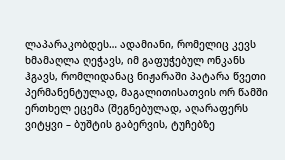ლაპარაკობდეს… ადამიანი, რომელიც კევს ხმამაღლა ღეჭავს, იმ გაფუჭებულ ონკანს ჰგავს, რომლიდანაც ნიჟარაში პატარა წვეთი პერმანენტულად, მაგალითისათვის ორ წამში ერთხელ ეცემა (შეგნებულად, აღარაფერს ვიტყვი – ბუშტის გაბერვის, ტუჩებზე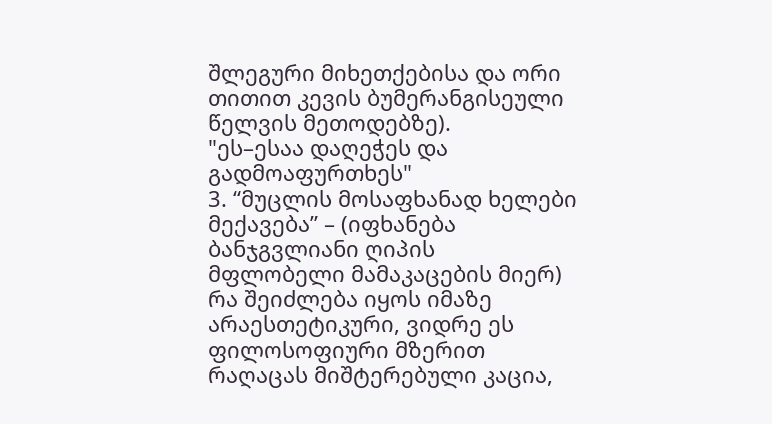შლეგური მიხეთქებისა და ორი თითით კევის ბუმერანგისეული წელვის მეთოდებზე).
"ეს–ესაა დაღეჭეს და გადმოაფურთხეს"
3. “მუცლის მოსაფხანად ხელები მექავება” – (იფხანება ბანჯგვლიანი ღიპის მფლობელი მამაკაცების მიერ)
რა შეიძლება იყოს იმაზე არაესთეტიკური, ვიდრე ეს ფილოსოფიური მზერით რაღაცას მიშტერებული კაცია,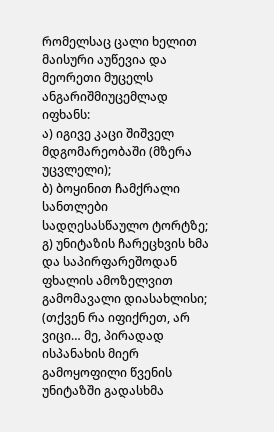რომელსაც ცალი ხელით მაისური აუწევია და მეორეთი მუცელს ანგარიშმიუცემლად იფხანს:
ა) იგივე კაცი შიშველ მდგომარეობაში (მზერა უცვლელი);
ბ) ბოყინით ჩამქრალი სანთლები სადღესასწაულო ტორტზე;
გ) უნიტაზის ჩარეცხვის ხმა და საპირფარეშოდან ფხალის ამოზელვით გამომავალი დიასახლისი;
(თქვენ რა იფიქრეთ, არ ვიცი… მე, პირადად ისპანახის მიერ გამოყოფილი წვენის უნიტაზში გადასხმა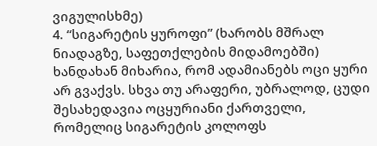ვიგულისხმე)
4. “სიგარეტის ყუროფი” (ხარობს მშრალ ნიადაგზე, საფეთქლების მიდამოებში)
ხანდახან მიხარია, რომ ადამიანებს ოცი ყური არ გვაქვს. სხვა თუ არაფერი, უბრალოდ, ცუდი შესახედავია ოცყურიანი ქართველი, რომელიც სიგარეტის კოლოფს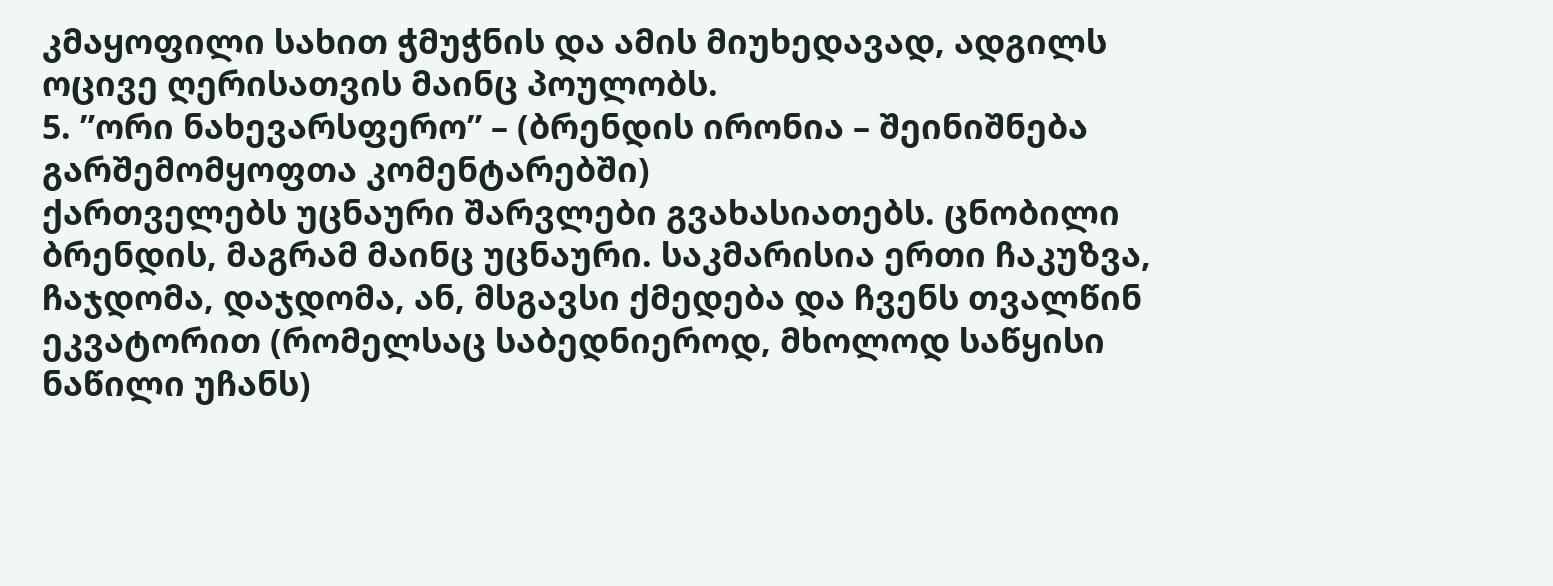კმაყოფილი სახით ჭმუჭნის და ამის მიუხედავად, ადგილს ოცივე ღერისათვის მაინც პოულობს.
5. ”ორი ნახევარსფერო” – (ბრენდის ირონია – შეინიშნება გარშემომყოფთა კომენტარებში)
ქართველებს უცნაური შარვლები გვახასიათებს. ცნობილი ბრენდის, მაგრამ მაინც უცნაური. საკმარისია ერთი ჩაკუზვა, ჩაჯდომა, დაჯდომა, ან, მსგავსი ქმედება და ჩვენს თვალწინ ეკვატორით (რომელსაც საბედნიეროდ, მხოლოდ საწყისი ნაწილი უჩანს)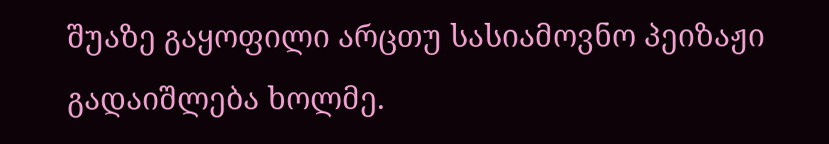შუაზე გაყოფილი არცთუ სასიამოვნო პეიზაჟი გადაიშლება ხოლმე.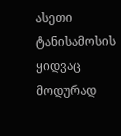ასეთი ტანისამოსის ყიდვაც მოდურად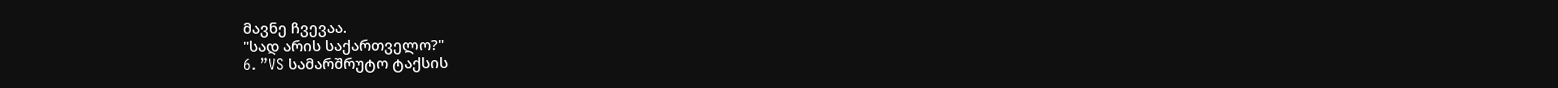მავნე ჩვევაა.
"სად არის საქართველო?"
6. ”VS სამარშრუტო ტაქსის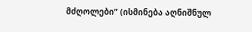მძღოლები” (ისმინება აღნიშნულ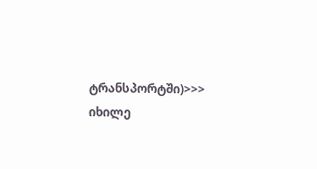ტრანსპორტში)>>> იხილე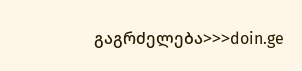გაგრძელება>>>doin.ge